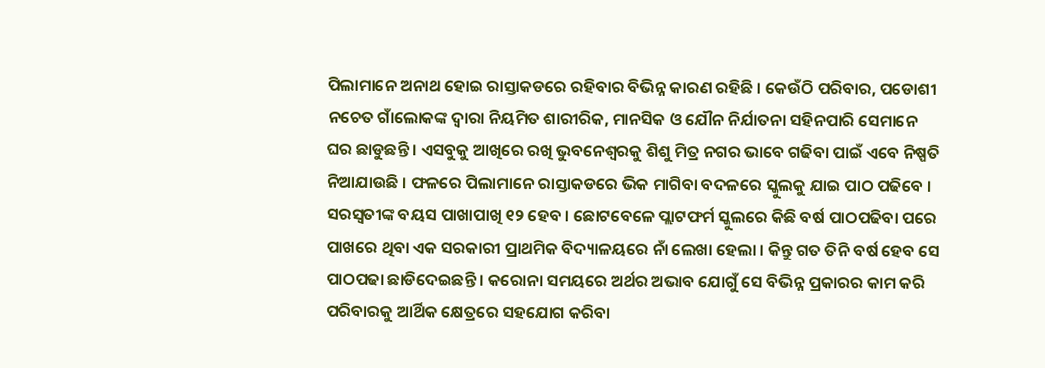ପିଲାମାନେ ଅନାଥ ହୋଇ ରାସ୍ତାକଡରେ ରହିବାର ବିଭିନ୍ନ କାରଣ ରହିଛି । କେଉଁଠି ପରିବାର, ପଡୋଶୀ ନଚେତ ଗାଁଲୋକଙ୍କ ଦ୍ୱାରା ନିୟମିତ ଶାରୀରିକ, ମାନସିକ ଓ ଯୌନ ନିର୍ଯାତନା ସହିନପାରି ସେମାନେ ଘର ଛାଡୁଛନ୍ତି । ଏସବୁକୁ ଆଖିରେ ରଖି ଭୁବନେଶ୍ୱରକୁ ଶିଶୁ ମିତ୍ର ନଗର ଭାବେ ଗଢିବା ପାଇଁ ଏବେ ନିଷ୍ପତି ନିଆଯାଉଛି । ଫଳରେ ପିଲାମାନେ ରାସ୍ତାକଡରେ ଭିକ ମାଗିବା ବଦଳରେ ସ୍କୁଲକୁ ଯାଇ ପାଠ ପଢିବେ ।
ସରସ୍ୱତୀଙ୍କ ବୟସ ପାଖାପାଖି ୧୨ ହେବ । ଛୋଟବେଳେ ପ୍ଲାଟଫର୍ମ ସ୍କୁଲରେ କିଛି ବର୍ଷ ପାଠପଢିବା ପରେ ପାଖରେ ଥିବା ଏକ ସରକାରୀ ପ୍ରାଥମିକ ବିଦ୍ୟାଳୟରେ ନାଁ ଲେଖା ହେଲା । କିନ୍ତୁ ଗତ ତିନି ବର୍ଷ ହେବ ସେ ପାଠପଢା ଛାଡିଦେଇଛନ୍ତି । କରୋନା ସମୟରେ ଅର୍ଥର ଅଭାବ ଯୋଗୁଁ ସେ ବିଭିନ୍ନ ପ୍ରକାରର କାମ କରି ପରିବାରକୁ ଆର୍ଥିକ କ୍ଷେତ୍ରରେ ସହଯୋଗ କରିବା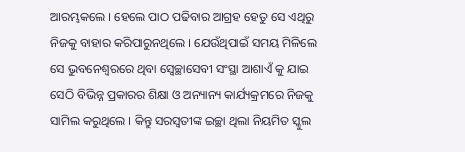ଆରମ୍ଭକଲେ । ହେଲେ ପାଠ ପଢିବାର ଆଗ୍ରହ ହେତୁ ସେ ଏଥିରୁ ନିଜକୁ ବାହାର କରିପାରୁନଥିଲେ । ଯେଉଁଥିପାଇଁ ସମୟ ମିଳିଲେ ସେ ଭୁବନେଶ୍ୱରରେ ଥିବା ସ୍ୱେଚ୍ଛାସେବୀ ସଂସ୍ଥା ଆଶାଏଁ କୁ ଯାଇ ସେଠି ବିଭିନ୍ନ ପ୍ରକାରର ଶିକ୍ଷା ଓ ଅନ୍ୟାନ୍ୟ କାର୍ଯ୍ୟକ୍ରମରେ ନିଜକୁ ସାମିଲ କରୁଥିଲେ । କିନ୍ତୁ ସରସ୍ୱତୀଙ୍କ ଇଚ୍ଛା ଥିଲା ନିୟମିତ ସ୍କୁଲ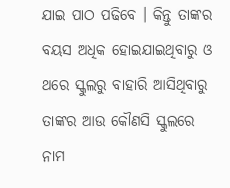ଯାଇ ପାଠ ପଢିବେ । କିନ୍ତୁ ତାଙ୍କର ବୟସ ଅଧିକ ହୋଇଯାଇଥିବାରୁ ଓ ଥରେ ସ୍କୁଲରୁ ବାହାରି ଆସିଥିବାରୁ ତାଙ୍କର ଆଉ କୌଣସି ସ୍କୁଲରେ ନାମ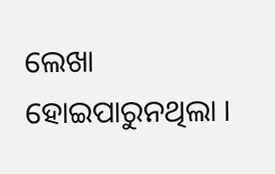ଲେଖା ହୋଇପାରୁନଥିଲା ।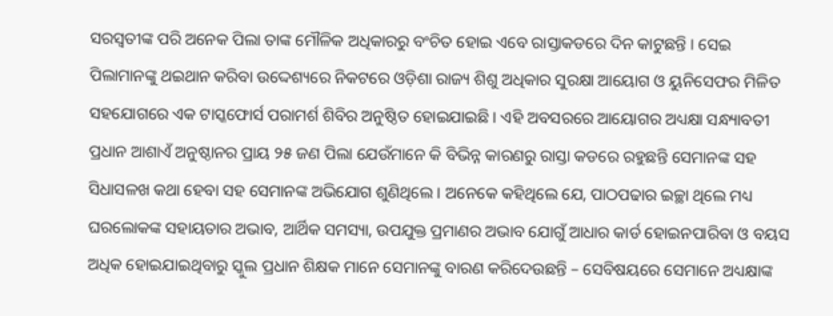ସରସ୍ୱତୀଙ୍କ ପରି ଅନେକ ପିଲା ତାଙ୍କ ମୌଳିକ ଅଧିକାରରୁ ବଂଚିତ ହୋଇ ଏବେ ରାସ୍ତାକଡରେ ଦିନ କାଟୁଛନ୍ତି । ସେଇ ପିଲାମାନଙ୍କୁ ଥଇଥାନ କରିବା ଉଦ୍ଦେଶ୍ୟରେ ନିକଟରେ ଓଡ଼ିଶା ରାଜ୍ୟ ଶିଶୁ ଅଧିକାର ସୁରକ୍ଷା ଆୟୋଗ ଓ ୟୁନିସେଫର ମିଳିତ ସହଯୋଗରେ ଏକ ଟାସ୍କଫୋର୍ସ ପରାମର୍ଶ ଶିବିର ଅନୁଷ୍ଠିତ ହୋଇଯାଇଛି । ଏହି ଅବସରରେ ଆୟୋଗର ଅଧ୍ୟକ୍ଷା ସନ୍ଧ୍ୟାବତୀ ପ୍ରଧାନ ଆଶାଏଁ ଅନୁଷ୍ଠାନର ପ୍ରାୟ ୨୫ ଜଣ ପିଲା ଯେଉଁମାନେ କି ବିଭିନ୍ନ କାରଣରୁ ରାସ୍ତା କଡରେ ରହୁଛନ୍ତି ସେମାନଙ୍କ ସହ ସିଧାସଳଖ କଥା ହେବା ସହ ସେମାନଙ୍କ ଅଭିଯୋଗ ଶୁଣିଥିଲେ । ଅନେକେ କହିଥିଲେ ଯେ, ପାଠପଢାର ଇଚ୍ଛା ଥିଲେ ମଧ୍ୟ ଘରଲୋକଙ୍କ ସହାୟତାର ଅଭାବ, ଆର୍ଥିକ ସମସ୍ୟା, ଉପଯୁକ୍ତ ପ୍ରମାଣର ଅଭାବ ଯୋଗୁଁ ଆଧାର କାର୍ଡ ହୋଇନପାରିବା ଓ ବୟସ ଅଧିକ ହୋଇଯାଇଥିବାରୁ ସ୍କୁଲ ପ୍ରଧାନ ଶିକ୍ଷକ ମାନେ ସେମାନଙ୍କୁ ବାରଣ କରିଦେଉଛନ୍ତି – ସେବିଷୟରେ ସେମାନେ ଅଧ୍ୟକ୍ଷାଙ୍କ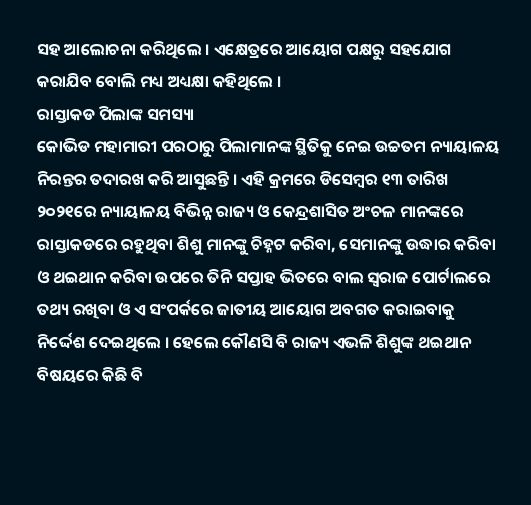ସହ ଆଲୋଚନା କରିଥିଲେ । ଏକ୍ଷେତ୍ରରେ ଆୟୋଗ ପକ୍ଷରୁ ସହଯୋଗ କରାଯିବ ବୋଲି ମଧ୍ୟ ଅଧ୍ୟକ୍ଷା କହିଥିଲେ ।
ରାସ୍ତାକଡ ପିଲାଙ୍କ ସମସ୍ୟା
କୋଭିଡ ମହାମାରୀ ପରଠାରୁ ପିଲାମାନଙ୍କ ସ୍ଥିତିକୁ ନେଇ ଉଚ୍ଚତମ ନ୍ୟାୟାଳୟ ନିରନ୍ତର ତଦାରଖ କରି ଆସୁଛନ୍ତି । ଏହି କ୍ରମରେ ଡିସେମ୍ବର ୧୩ ତାରିଖ ୨୦୨୧ରେ ନ୍ୟାୟାଳୟ ବିଭିନ୍ନ ରାଜ୍ୟ ଓ କେନ୍ଦ୍ରଶାସିତ ଅଂଚଳ ମାନଙ୍କରେ ରାସ୍ତାକଡରେ ରହୁଥିବା ଶିଶୁ ମାନଙ୍କୁ ଚିହ୍ନଟ କରିବା, ସେମାନଙ୍କୁ ଉଦ୍ଧାର କରିବା ଓ ଥଇଥାନ କରିବା ଉପରେ ତିନି ସପ୍ତାହ ଭିତରେ ବାଲ ସ୍ୱରାଜ ପୋର୍ଟାଲରେ ତଥ୍ୟ ରଖିବା ଓ ଏ ସଂପର୍କରେ ଜାତୀୟ ଆୟୋଗ ଅବଗତ କରାଇବାକୁ ନିର୍ଦ୍ଦେଶ ଦେଇଥିଲେ । ହେଲେ କୌଣସି ବି ରାଜ୍ୟ ଏଭଳି ଶିଶୁଙ୍କ ଥଇଥାନ ବିଷୟରେ କିଛି ବି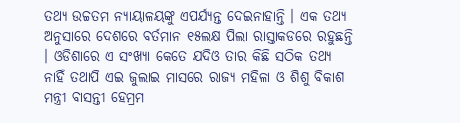ତଥ୍ୟ ଉଚ୍ଚତମ ନ୍ୟାୟାଳୟଙ୍କୁ ଏପର୍ଯ୍ୟନ୍ତ ଦେଇନାହାନ୍ତି । ଏକ ତଥ୍ୟ ଅନୁସାରେ ଦେଶରେ ବର୍ତମାନ ୧୫ଲକ୍ଷ ପିଲା ରାସ୍ତାକଡରେ ରହୁଛନ୍ତି । ଓଡିଶାରେ ଏ ସଂଖ୍ୟା କେତେ ଯଦିଓ ତାର କିଛି ସଠିକ ତଥ୍ୟ ନାହିଁ ତଥାପି ଏଇ ଜୁଲାଇ ମାସରେ ରାଜ୍ୟ ମହିଳା ଓ ଶିଶୁ ବିକାଶ ମନ୍ତ୍ରୀ ବାସନ୍ତୀ ହେମ୍ରମ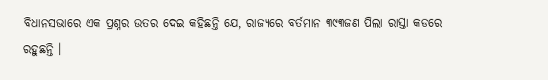ବିଧାନସଭାରେ ଏକ ପ୍ରଶ୍ନର ଉତର ଦେଇ କହିଛନ୍ତି ଯେ, ରାଜ୍ୟରେ ବର୍ତମାନ ୩୯୩ଜଣ ପିଲା ରାସ୍ତା କଡରେ ରହୁଛନ୍ତି ।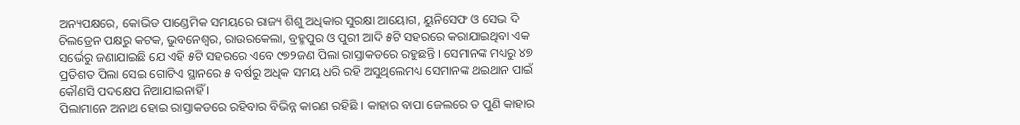ଅନ୍ୟପକ୍ଷରେ, କୋଭିଡ ପାଣ୍ଡେମିକ ସମୟରେ ରାଜ୍ୟ ଶିଶୁ ଅଧିକାର ସୁରକ୍ଷା ଆୟୋଗ, ୟୁନିସେଫ ଓ ସେଭ ଦି ଚିଲଡ୍ରେନ ପକ୍ଷରୁ କଟକ, ଭୁବନେଶ୍ୱର, ରାଉରକେଲା, ବ୍ରହ୍ମପୁର ଓ ପୁରୀ ଆଦି ୫ଟି ସହରରେ କରାଯାଇଥିବା ଏକ ସର୍ଭେରୁ ଜଣାଯାଇଛି ଯେ ଏହି ୫ଟି ସହରରେ ଏବେ ୯୭୨ଜଣ ପିଲା ରାସ୍ତାକଡରେ ରହୁଛନ୍ତି । ସେମାନଙ୍କ ମଧ୍ୟରୁ ୪୭ ପ୍ରତିଶତ ପିଲା ସେଇ ଗୋଟିଏ ସ୍ଥାନରେ ୫ ବର୍ଷରୁ ଅଧିକ ସମୟ ଧରି ରହି ଅସୁଥିଲେମଧ୍ୟ ସେମାନଙ୍କ ଥଇଥାନ ପାଇଁ କୌଣସି ପଦକ୍ଷେପ ନିଆଯାଇନାହିଁ ।
ପିଲାମାନେ ଅନାଥ ହୋଇ ରାସ୍ତାକଡରେ ରହିବାର ବିଭିନ୍ନ କାରଣ ରହିଛି । କାହାର ବାପା ଜେଲରେ ତ ପୁଣି କାହାର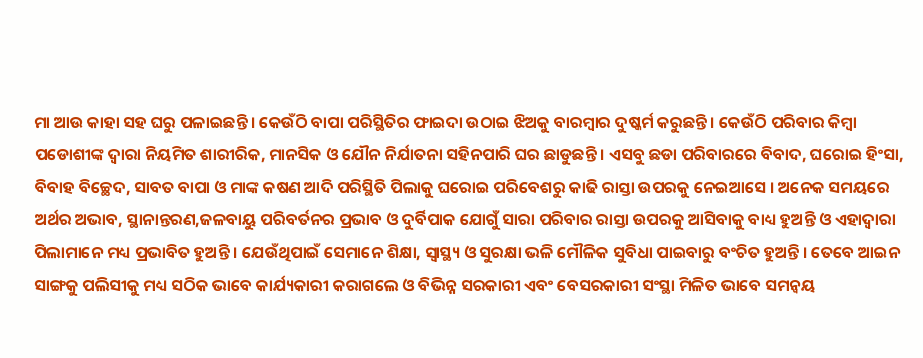ମା ଆଉ କାହା ସହ ଘରୁ ପଳାଇଛନ୍ତି । କେଉଁଠି ବାପା ପରିସ୍ଥିତିର ଫାଇଦା ଉଠାଇ ଝିଅକୁ ବାରମ୍ବାର ଦୁଷ୍କର୍ମ କରୁଛନ୍ତି । କେଉଁଠି ପରିବାର କିମ୍ବା ପଡୋଶୀଙ୍କ ଦ୍ୱାରା ନିୟମିତ ଶାରୀରିକ, ମାନସିକ ଓ ଯୌନ ନିର୍ଯାତନା ସହିନପାରି ଘର ଛାଡୁଛନ୍ତି । ଏସବୁ ଛଡା ପରିବାରରେ ବିବାଦ, ଘରୋଇ ହିଂସା, ବିବାହ ବିଚ୍ଛେଦ, ସାବତ ବାପା ଓ ମାଙ୍କ କଷଣ ଆଦି ପରିସ୍ଥିତି ପିଲାକୁ ଘରୋଇ ପରିବେଶରୁ କାଢି ରାସ୍ତା ଉପରକୁ ନେଇଆସେ । ଅନେକ ସମୟରେ ଅର୍ଥର ଅଭାବ, ସ୍ଥାନାନ୍ତରଣ,ଜଳବାୟୁ ପରିବର୍ତନର ପ୍ରଭାବ ଓ ଦୁର୍ବିପାକ ଯୋଗୁଁ ସାରା ପରିବାର ରାସ୍ତା ଉପରକୁ ଆସିବାକୁ ବାଧ୍ୟ ହୁଅନ୍ତି ଓ ଏହାଦ୍ୱାରା ପିଲାମାନେ ମଧ୍ୟ ପ୍ରଭାବିତ ହୁଅନ୍ତି । ଯେଉଁଥିପାଇଁ ସେମାନେ ଶିକ୍ଷା, ସ୍ୱାସ୍ଥ୍ୟ ଓ ସୁରକ୍ଷା ଭଳି ମୌଳିକ ସୁବିଧା ପାଇବାରୁ ବଂଚିତ ହୁଅନ୍ତି । ତେବେ ଆଇନ ସାଙ୍ଗକୁ ପଲିସୀକୁ ମଧ୍ୟ ସଠିକ ଭାବେ କାର୍ଯ୍ୟକାରୀ କରାଗଲେ ଓ ବିଭିନ୍ନ ସରକାରୀ ଏବଂ ବେସରକାରୀ ସଂସ୍ଥା ମିଳିତ ଭାବେ ସମନ୍ୱୟ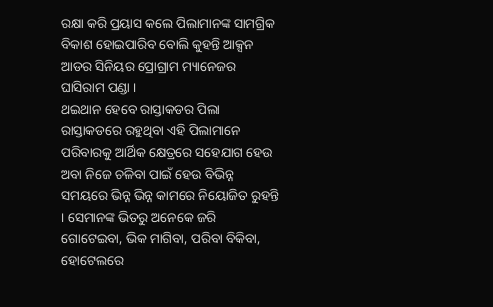ରକ୍ଷା କରି ପ୍ରୟାସ କଲେ ପିଲାମାନଙ୍କ ସାମଗ୍ରିକ ବିକାଶ ହୋଇପାରିବ ବୋଲି କୁହନ୍ତି ଆକ୍ସନ ଆଡର ସିନିୟର ପ୍ରୋଗ୍ରାମ ମ୍ୟାନେଜର ଘାସିରାମ ପଣ୍ଡା ।
ଥଇଥାନ ହେବେ ରାସ୍ତାକଡର ପିଲା
ରାସ୍ତାକଡରେ ରହୁଥିବା ଏହି ପିଲାମାନେ ପରିବାରକୁ ଆର୍ଥିକ କ୍ଷେତ୍ରରେ ସହେଯାଗ ହେଉ ଅବା ନିଜେ ଚଳିବା ପାଇଁ ହେଉ ବିଭିନ୍ନ ସମୟରେ ଭିନ୍ନ ଭିନ୍ନ କାମରେ ନିୟୋଜିତ ରୁହନ୍ତି । ସେମାନଙ୍କ ଭିତରୁ ଅନେକେ ଜରି ଗୋଟେଇବା, ଭିକ ମାଗିବା, ପରିବା ବିକିବା, ହୋଟେଲରେ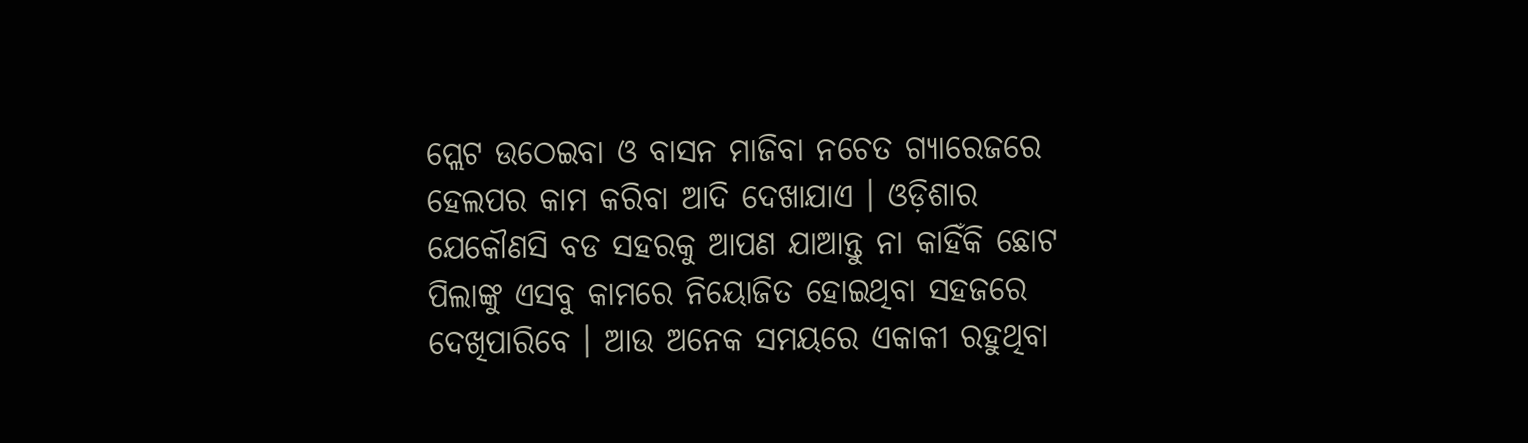ପ୍ଲେଟ ଉଠେଇବା ଓ ବାସନ ମାଜିବା ନଚେତ ଗ୍ୟାରେଜରେ ହେଲପର କାମ କରିବା ଆଦି ଦେଖାଯାଏ । ଓଡ଼ିଶାର ଯେକୌଣସି ବଡ ସହରକୁ ଆପଣ ଯାଆନ୍ତୁ ନା କାହିଁକି ଛୋଟ ପିଲାଙ୍କୁ ଏସବୁ କାମରେ ନିୟୋଜିତ ହୋଇଥିବା ସହଜରେ ଦେଖିପାରିବେ । ଆଉ ଅନେକ ସମୟରେ ଏକାକୀ ରହୁଥିବା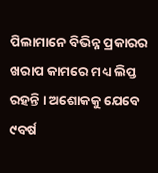ପିଲାମାନେ ବିଭିନ୍ନ ପ୍ରକାରର ଖରାପ କାମରେ ମଧ୍ୟ ଲିପ୍ତ ରହନ୍ତି । ଅଶୋକକୁ ଯେବେ ୯ବର୍ଷ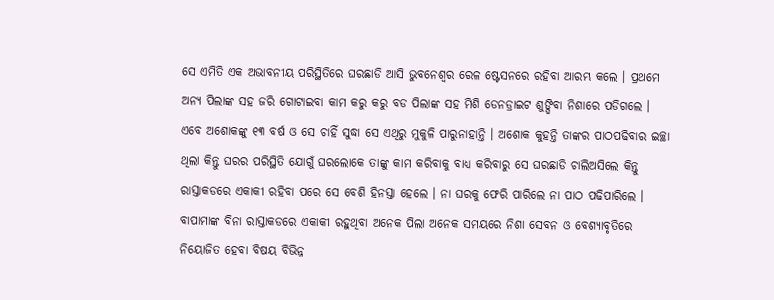ସେ ଏମିତି ଏକ ଅଭାବନୀୟ ପରିସ୍ଥିତିରେ ଘରଛାଡି ଆସି ଭୁବନେଶ୍ୱର ରେଳ ଷ୍ଟେସନରେ ରହିବା ଆରମ୍ଭ କଲେ । ପ୍ରଥମେ ଅନ୍ୟ ପିଲାଙ୍କ ସହ ଜରି ଗୋଟାଇବା କାମ କରୁ କରୁ ବଡ ପିଲାଙ୍କ ସହ ମିଶି ଡେନଡ୍ରାଇଟ ଶୁଙ୍ଘିବା ନିଶାରେ ପଡିଗଲେ । ଏବେ ଅଶୋକଙ୍କୁ ୧୩ ବର୍ଷ ଓ ସେ ଚାହିଁ ସୁଦ୍ଧା ସେ ଏଥିରୁ ମୁକୁଳି ପାରୁନାହାନ୍ତି । ଅଶୋକ କୁହନ୍ତି ତାଙ୍କର ପାଠପଢିବାର ଇଚ୍ଛା ଥିଲା କିନ୍ତୁ ଘରର ପରିସ୍ଥିତି ଯୋଗୁଁ ଘରଲୋକେ ତାଙ୍କୁ କାମ କରିବାକୁ ବାଧ୍ୟ କରିବାରୁ ସେ ଘରଛାଡି ଚାଲିଅସିଲେ କିନ୍ତୁ ରାସ୍ତାକଡରେ ଏକାକୀ ରହିବା ପରେ ସେ ବେଶି ହିନସ୍ତା ହେଲେ । ନା ଘରକୁ ଫେରି ପାରିଲେ ନା ପାଠ ପଢିପାରିଲେ । ବାପାମାଙ୍କ ବିନା ରାସ୍ତାକଡରେ ଏକାକୀ ରହୁଥିବା ଅନେକ ପିଲା ଅନେକ ସମୟରେ ନିଶା ସେବନ ଓ ବେଶ୍ୟାବୃତିରେ ନିୟୋଜିତ ହେବା ବିଷୟ ବିଭିନ୍ନ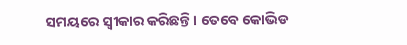ସମୟରେ ସ୍ୱୀକାର କରିଛନ୍ତି । ତେବେ କୋଭିଡ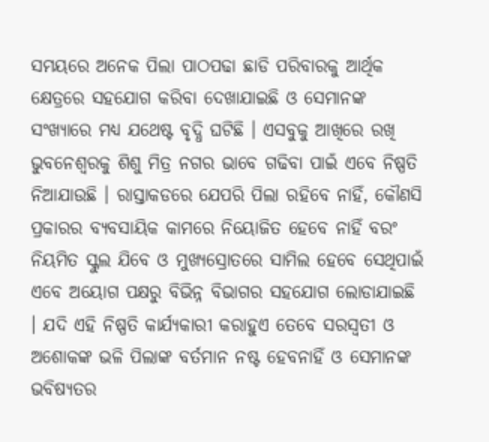ସମୟରେ ଅନେକ ପିଲା ପାଠପଢା ଛାଡି ପରିବାରକୁ ଆର୍ଥିକ କ୍ଷେତ୍ରରେ ସହଯୋଗ କରିବା ଦେଖାଯାଇଛି ଓ ସେମାନଙ୍କ ସଂଖ୍ୟାରେ ମଧ୍ୟ ଯଥେଷ୍ଟ ବୃଦ୍ଧି ଘଟିଛି । ଏସବୁକୁ ଆଖିରେ ରଖି ଭୁବନେଶ୍ୱରକୁ ଶିଶୁ ମିତ୍ର ନଗର ଭାବେ ଗଢିବା ପାଇଁ ଏବେ ନିଷ୍ପତି ନିଆଯାଉଛି । ରାସ୍ତାକଡରେ ଯେପରି ପିଲା ରହିବେ ନାହିଁ, କୌଣସି ପ୍ରକାରର ବ୍ୟବସାୟିକ କାମରେ ନିୟୋଜିତ ହେବେ ନାହିଁ ବରଂ ନିୟମିତ ସ୍କୁଲ ଯିବେ ଓ ମୁଖ୍ୟସ୍ରୋତରେ ସାମିଲ ହେବେ ସେଥିପାଇଁ ଏବେ ଅୟୋଗ ପକ୍ଷରୁ ବିଭିନ୍ନ ବିଭାଗର ସହଯୋଗ ଲୋଡାଯାଇଛି । ଯଦି ଏହି ନିଷ୍ପତି କାର୍ଯ୍ୟକାରୀ କରାହୁଏ ତେବେ ସରସ୍ୱତୀ ଓ ଅଶୋକଙ୍କ ଭଳି ପିଲାଙ୍କ ବର୍ତମାନ ନଷ୍ଟ ହେବନାହିଁ ଓ ସେମାନଙ୍କ ଭବିଷ୍ୟତର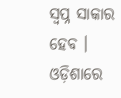ସ୍ୱପ୍ନ ସାକାର ହେବ । ଓଡ଼ିଶାରେ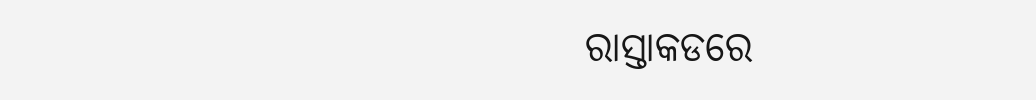ରାସ୍ତାକଡରେ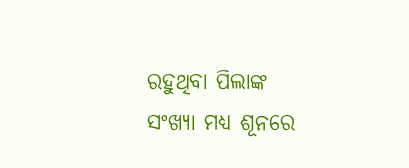ରହୁଥିବା ପିଲାଙ୍କ ସଂଖ୍ୟା ମଧ୍ୟ ଶୂନରେ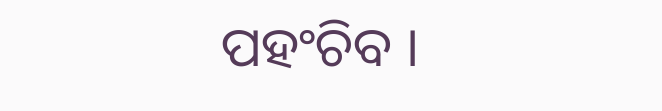ପହଂଚିବ ।